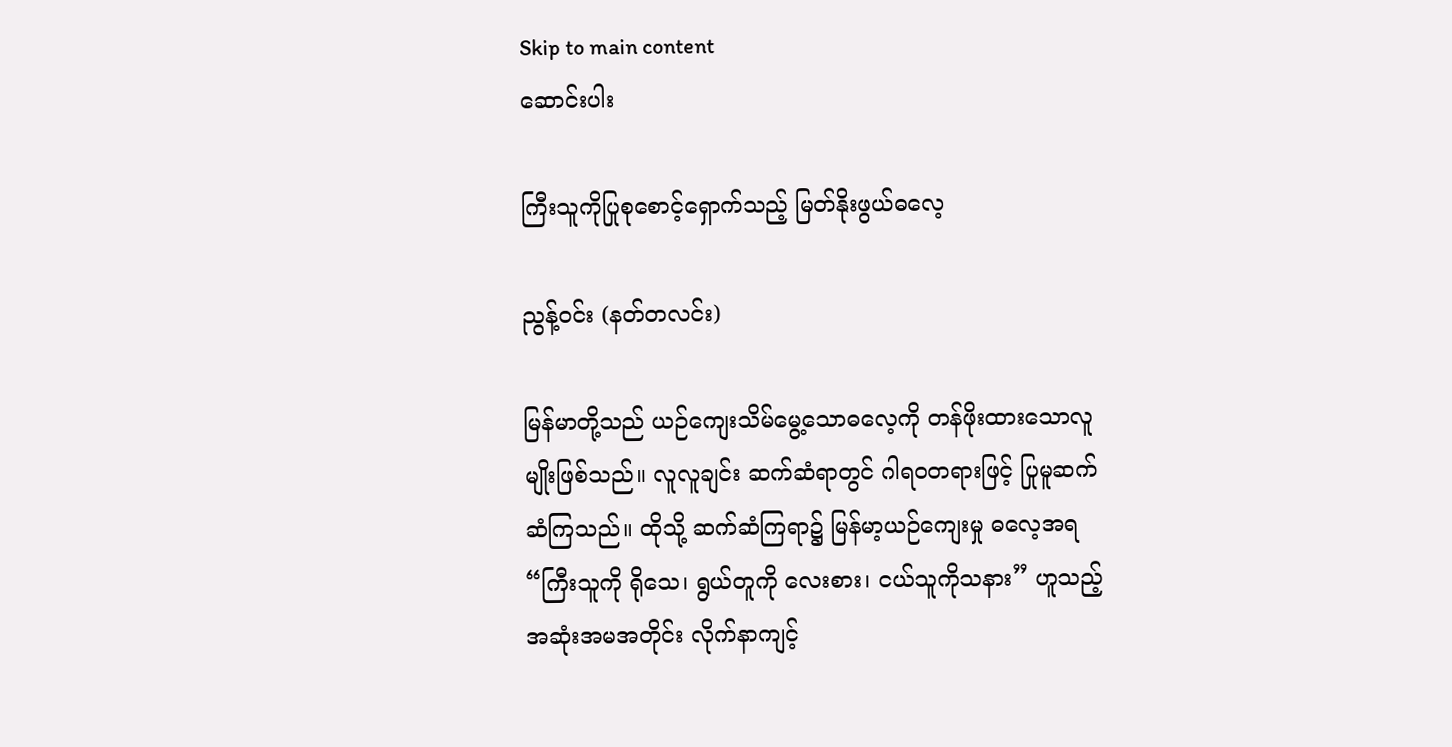Skip to main content
ဆောင်းပါး

ကြီးသူကိုပြုစုစောင့်ရှောက်သည့် မြတ်နိုးဖွယ်ဓလေ့

ညွန့်ဝင်း (နတ်တလင်း)

မြန်မာတို့သည် ယဉ်ကျေးသိမ်မွေ့သောဓလေ့ကို တန်ဖိုးထားသောလူမျိုးဖြစ်သည်။ လူလူချင်း ဆက်ဆံရာတွင် ဂါရဝတရားဖြင့် ပြုမူဆက်ဆံကြသည်။ ထိုသို့ ဆက်ဆံကြရာ၌ မြန်မာ့ယဉ်ကျေးမှု ဓလေ့အရ “ကြီးသူကို ရိုသေ၊ ရွယ်တူကို လေးစား၊ ငယ်သူကိုသနား” ဟူသည့် အဆုံးအမအတိုင်း လိုက်နာကျင့်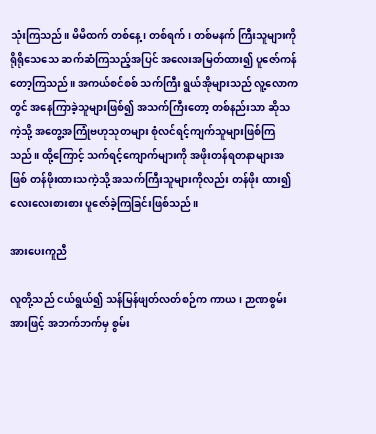သုံးကြသည်။ မိမိထက် တစ်နေ့၊ တစ်ရက်၊ တစ်မနက် ကြီးသူများကို ရိုရိုသေသေ ဆက်ဆံကြသည့်အပြင် အလေးအမြတ်ထား၍ ပူဇော်ကန်တော့ကြသည်။ အကယ်စင်စစ် သက်ကြီး ရွယ်အိုများသည် လူ့လောကတွင် အနေကြာခဲ့သူများဖြစ်၍ အသက်ကြီးတော့ တစ်နည်းသာ ဆိုသကဲ့သို့ အတွေ့အကြုံဗဟုသုတများ စုံလင်ရင့်ကျက်သူများဖြစ်ကြသည်။ ထို့ကြောင့် သက်ရင့်ကျောက်များကို အဖိုးတန်ရတနာများအဖြစ် တန်ဖိုးထားသကဲ့သို့ အသက်ကြီးသူများကိုလည်း တန်ဖိုး ထား၍ လေးလေးစားစား ပူဇော်ခဲ့ကြခြင်းဖြစ်သည်။

အားပေးကူညီ

လူတို့သည် ငယ်ရွယ်၍ သန်မြန်ဖျတ်လတ်စဉ်က ကာယ၊ ဉာဏစွမ်းအားဖြင့် အဘက်ဘက်မှ စွမ်း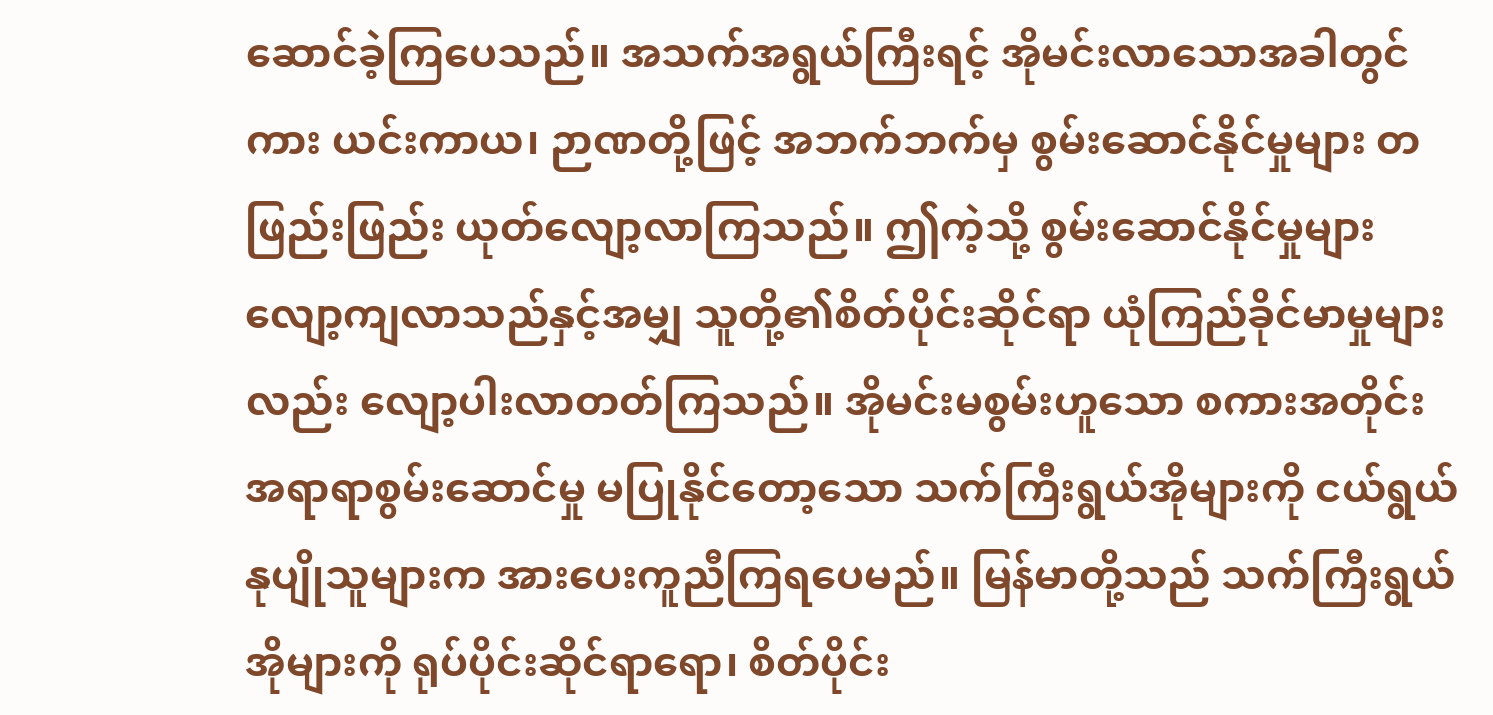ဆောင်ခဲ့ကြပေသည်။ အသက်အရွယ်ကြီးရင့် အိုမင်းလာသောအခါတွင်ကား ယင်းကာယ၊ ဉာဏတို့ဖြင့် အဘက်ဘက်မှ စွမ်းဆောင်နိုင်မှုများ တဖြည်းဖြည်း ယုတ်လျော့လာကြသည်။ ဤကဲ့သို့ စွမ်းဆောင်နိုင်မှုများ လျော့ကျလာသည်နှင့်အမျှ သူတို့၏စိတ်ပိုင်းဆိုင်ရာ ယုံကြည်ခိုင်မာမှုများလည်း လျော့ပါးလာတတ်ကြသည်။ အိုမင်းမစွမ်းဟူသော စကားအတိုင်း အရာရာစွမ်းဆောင်မှု မပြုနိုင်တော့သော သက်ကြီးရွယ်အိုများကို ငယ်ရွယ်နုပျိုသူများက အားပေးကူညီကြရပေမည်။ မြန်မာတို့သည် သက်ကြီးရွယ်အိုများကို ရုပ်ပိုင်းဆိုင်ရာရော၊ စိတ်ပိုင်း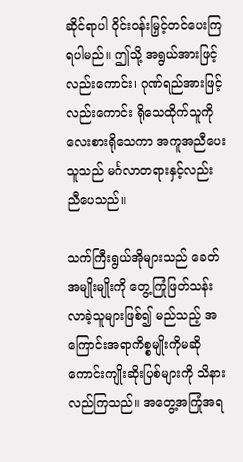ဆိုင်ရာပါ ဝိုင်းဝန်းမြှင့်တင်ပေးကြရပါမည်။ ဤသို့ အရွယ်အားဖြင့်လည်းကောင်း၊ ဂုဏ်ရည်အားဖြင့်လည်းကောင်း ရိုသေထိုက်သူကို လေးစားရိုသေကာ အကူအညီပေးသူသည် မင်္ဂလာတရားနှင့်လည်း ညီပေသည်။

သက်ကြီးရွယ်အိုများသည် ခေတ်အမျိုးမျိုးကို တွေ့ကြုံဖြတ်သန်းလာခဲ့သူများဖြစ်၍ မည်သည့် အကြောင်းအရာကိစ္စမျိုးကိုမဆို ကောင်းကျိုးဆိုးပြစ်များကို သိနားလည်ကြသည်။ အတွေ့အကြုံအရ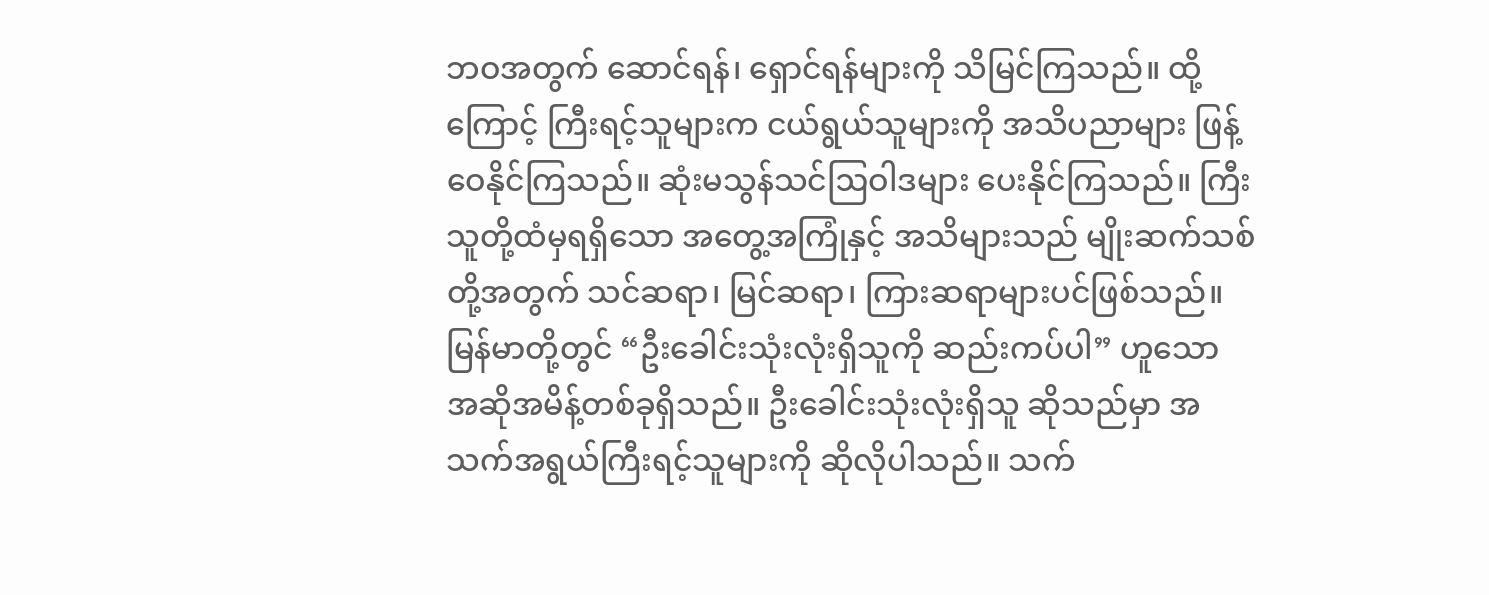ဘဝအတွက် ဆောင်ရန်၊ ရှောင်ရန်များကို သိမြင်ကြသည်။ ထို့ကြောင့် ကြီးရင့်သူများက ငယ်ရွယ်သူများကို အသိပညာများ ဖြန့်ဝေနိုင်ကြသည်။ ဆုံးမသွန်သင်ဩဝါဒများ ပေးနိုင်ကြသည်။ ကြီးသူတို့ထံမှရရှိသော အတွေ့အကြုံနှင့် အသိများသည် မျိုးဆက်သစ်တို့အတွက် သင်ဆရာ၊ မြင်ဆရာ၊ ကြားဆရာများပင်ဖြစ်သည်။ မြန်မာတို့တွင် “ဦးခေါင်းသုံးလုံးရှိသူကို ဆည်းကပ်ပါ” ဟူသော အဆိုအမိန့်တစ်ခုရှိသည်။ ဦးခေါင်းသုံးလုံးရှိသူ ဆိုသည်မှာ အသက်အရွယ်ကြီးရင့်သူများကို ဆိုလိုပါသည်။ သက်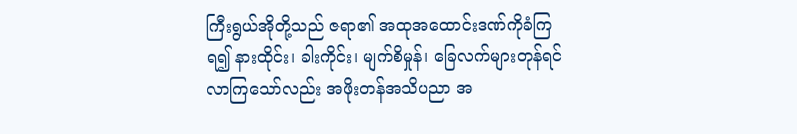ကြီးရွယ်အိုတို့သည် ဇရာ၏ အထုအထောင်းဒဏ်ကိုခံကြရ၍ နားထိုင်း၊ ခါးကိုင်း၊ မျက်စိမှုန်၊ ခြေလက်များတုန်ရင်လာကြသော်လည်း အဖိုးတန်အသိပညာ အ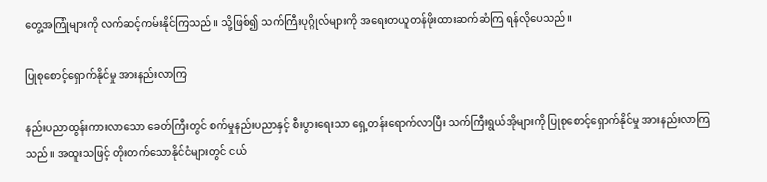တွေ့အကြုံများကို လက်ဆင့်ကမ်းနိုင်ကြသည်။ သို့ဖြစ်၍ သက်ကြီးပုဂ္ဂိုလ်များကို အရေးတယူတန်ဖိုးထားဆက်ဆံကြ ရန်လိုပေသည်။

ပြုစုစောင့်ရှောက်နိုင်မှု အားနည်းလာကြ

နည်းပညာထွန်းကားလာသော ခေတ်ကြီးတွင် စက်မှုနည်းပညာနှင့် စီးပွားရေးသာ ရှေ့တန်းရောက်လာပြီး သက်ကြီးရွယ်အိုများကို ပြုစုစောင့်ရှောက်နိုင်မှု အားနည်းလာကြသည်။ အထူးသဖြင့် တိုးတက်သောနိုင်ငံများတွင် ငယ်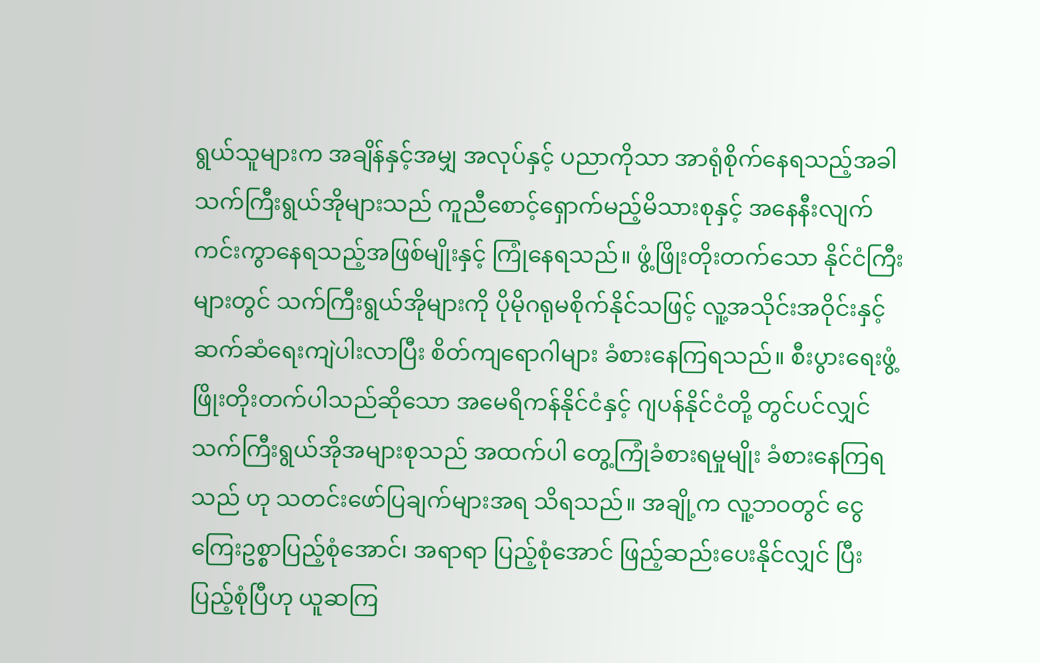ရွယ်သူများက အချိန်နှင့်အမျှ အလုပ်နှင့် ပညာကိုသာ အာရုံစိုက်နေရသည့်အခါ သက်ကြီးရွယ်အိုများသည် ကူညီစောင့်ရှောက်မည့်မိသားစုနှင့် အနေနီးလျက် ကင်းကွာနေရသည့်အဖြစ်မျိုးနှင့် ကြုံနေရသည်။ ဖွံ့ဖြိုးတိုးတက်သော နိုင်ငံကြီးများတွင် သက်ကြီးရွယ်အိုများကို ပိုမိုဂရုမစိုက်နိုင်သဖြင့် လူ့အသိုင်းအဝိုင်းနှင့် ဆက်ဆံရေးကျဲပါးလာပြီး စိတ်ကျရောဂါများ ခံစားနေကြရသည်။ စီးပွားရေးဖွံ့ဖြိုးတိုးတက်ပါသည်ဆိုသော အမေရိကန်နိုင်ငံနှင့် ဂျပန်နိုင်ငံတို့ တွင်ပင်လျှင် သက်ကြီးရွယ်အိုအများစုသည် အထက်ပါ တွေ့ကြုံခံစားရမှုမျိုး ခံစားနေကြရသည် ဟု သတင်းဖော်ပြချက်များအရ သိရသည်။ အချို့က လူ့ဘဝတွင် ငွေကြေးဥစ္စာပြည့်စုံအောင်၊ အရာရာ ပြည့်စုံအောင် ဖြည့်ဆည်းပေးနိုင်လျှင် ပြီးပြည့်စုံပြီဟု ယူဆကြ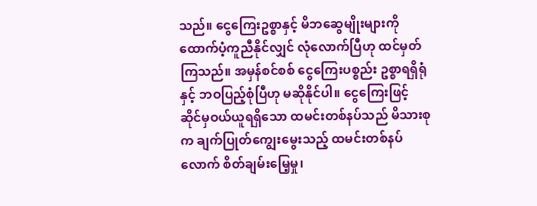သည်။ ငွေကြေးဥစ္စာနှင့် မိဘဆွေမျိုးများကို ထောက်ပံ့ကူညီနိုင်လျှင် လုံလောက်ပြီဟု ထင်မှတ်ကြသည်။ အမှန်စင်စစ် ငွေကြေးပစ္စည်း ဥစ္စာရရှိရုံနှင့် ဘဝပြည့်စုံပြီဟု မဆိုနိုင်ပါ။ ငွေကြေးဖြင့် ဆိုင်မှဝယ်ယူရရှိသော ထမင်းတစ်နပ်သည် မိသားစုက ချက်ပြုတ်ကျွေးမွေးသည့် ထမင်းတစ်နပ်လောက် စိတ်ချမ်းမြေ့မှု၊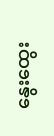နွေးထွေး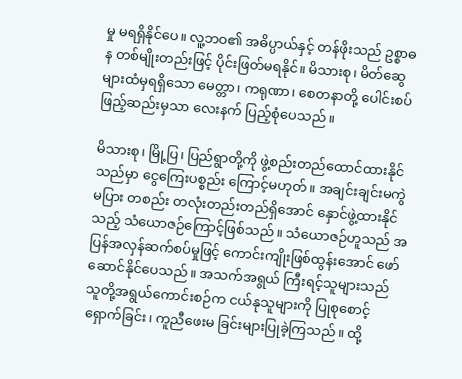မှု မရရှိနိုင်ပေ။ လူ့ဘဝ၏ အဓိပ္ပာယ်နှင့် တန်ဖိုးသည် ဥစ္စာဓန တစ်မျိုးတည်းဖြင့် ပိုင်းဖြတ်မရနိုင်။ မိသားစု၊ မိတ်ဆွေများထံမှရရှိသော မေတ္တာ၊ ကရုဏာ၊ စေတနာတို့ ပေါင်းစပ်ဖြည့်ဆည်းမှသာ လေးနက် ပြည့်စုံပေသည်။

မိသားစု၊ မြို့ပြ၊ ပြည်ရွာတို့ကို ဖွဲ့စည်းတည်ထောင်ထားနိုင်သည်မှာ ငွေကြေးပစ္စည်း ကြောင့်မဟုတ်။ အချင်းချင်းမကွဲမပြား တစည်း တလုံးတည်းတည်ရှိအောင် နှောင်ဖွဲ့ထားနိုင်သည့် သံယောဇဉ်ကြောင့်ဖြစ်သည်။ သံယောဇဉ်ဟူသည် အပြန်အလှန်ဆက်စပ်မှုဖြင့် ကောင်းကျိုးဖြစ်ထွန်းအောင် ဖော်ဆောင်နိုင်ပေသည်။ အသက်အရွယ် ကြီးရင့်သူများသည် သူတို့အရွယ်ကောင်းစဉ်က ငယ်နုသူများကို ပြုစုစောင့်ရှောက်ခြင်း၊ ကူညီဖေးမ ခြင်းများပြုခဲ့ကြသည်။ ထို့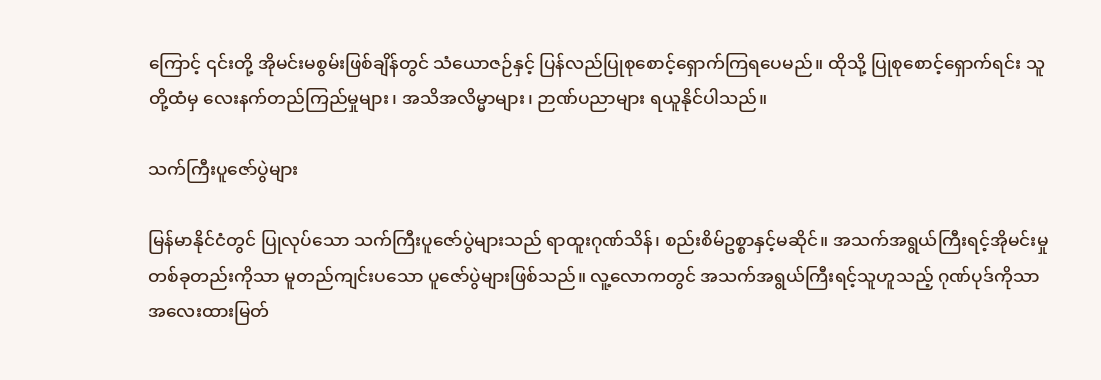ကြောင့် ၎င်းတို့ အိုမင်းမစွမ်းဖြစ်ချိန်တွင် သံယောဇဉ်နှင့် ပြန်လည်ပြုစုစောင့်ရှောက်ကြရပေမည်။ ထိုသို့ ပြုစုစောင့်ရှောက်ရင်း သူတို့ထံမှ လေးနက်တည်ကြည်မှုများ၊ အသိအလိမ္မာများ၊ ဉာဏ်ပညာများ ရယူနိုင်ပါသည်။

သက်ကြီးပူဇော်ပွဲများ

မြန်မာနိုင်ငံတွင် ပြုလုပ်သော သက်ကြီးပူဇော်ပွဲများသည် ရာထူးဂုဏ်သိန်၊ စည်းစိမ်ဥစ္စာနှင့်မဆိုင်။ အသက်အရွယ်ကြီးရင့်အိုမင်းမှု တစ်ခုတည်းကိုသာ မူတည်ကျင်းပသော ပူဇော်ပွဲများဖြစ်သည်။ လူ့လောကတွင် အသက်အရွယ်ကြီးရင့်သူဟူသည့် ဂုဏ်ပုဒ်ကိုသာ အလေးထားမြတ်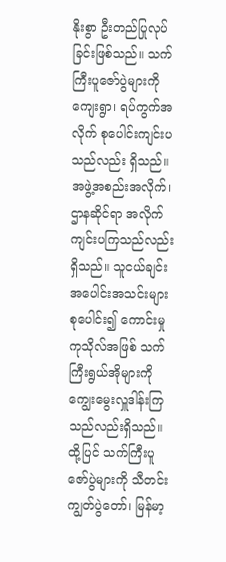နိုးစွာ ဦးတည်ပြုလုပ်ခြင်းဖြစ်သည်။ သက်ကြီးပူဇော်ပွဲများကို ကျေးရွာ၊ ရပ်ကွက်အလိုက် စုပေါင်းကျင်းပသည်လည်း ရှိသည်။ အဖွဲ့အစည်းအလိုက်၊ ဌာနဆိုင်ရာ အလိုက် ကျင်းပကြသည်လည်းရှိသည်။ သူငယ်ချင်း အပေါင်းအသင်းများစုပေါင်း၍ ကောင်းမှုကုသိုလ်အဖြစ် သက်ကြီးရွယ်အိုများကို ကျွေးမွေးလှူဒါန်းကြသည်လည်းရှိသည်။ ထို့ပြင် သက်ကြီးပူဇော်ပွဲများကို သီတင်းကျွတ်ပွဲတော်၊ မြန်မာ့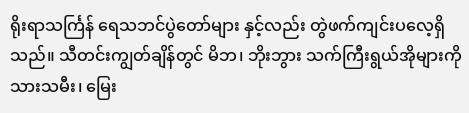ရိုးရာသင်္ကြန် ရေသဘင်ပွဲတော်များ နှင့်လည်း တွဲဖက်ကျင်းပလေ့ရှိသည်။ သီတင်းကျွတ်ချိန်တွင် မိဘ၊ ဘိုးဘွား သက်ကြီးရွယ်အိုများကို သားသမီး၊ မြေး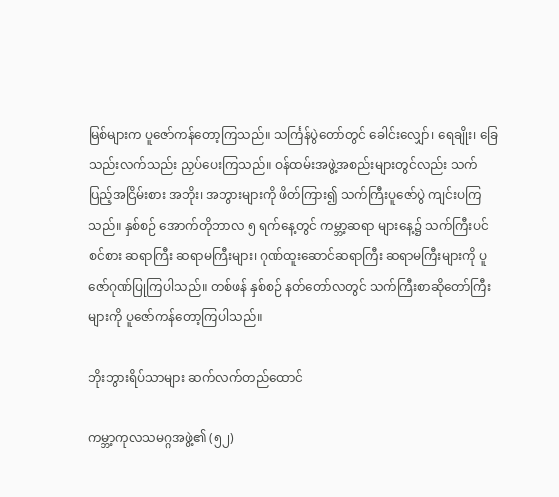မြစ်များက ပူဇော်ကန်တော့ကြသည်။ သင်္ကြန်ပွဲတော်တွင် ခေါင်းလျှော်၊ ရေချိုး၊ ခြေသည်းလက်သည်း ညှပ်ပေးကြသည်။ ဝန်ထမ်းအဖွဲ့အစည်းများတွင်လည်း သက်ပြည့်အငြိမ်းစား အဘိုး၊ အဘွားများကို ဖိတ်ကြား၍ သက်ကြီးပူဇော်ပွဲ ကျင်းပကြသည်။ နှစ်စဉ် အောက်တိုဘာလ ၅ ရက်နေ့တွင် ကမ္ဘာ့ဆရာ များနေ့၌ သက်ကြီးပင်စင်စား ဆရာကြီး ဆရာမကြီးများ၊ ဂုဏ်ထူးဆောင်ဆရာကြီး ဆရာမကြီးများကို ပူဇော်ဂုဏ်ပြုကြပါသည်။ တစ်ဖန် နှစ်စဉ် နတ်တော်လတွင် သက်ကြီးစာဆိုတော်ကြီးများကို ပူဇော်ကန်တော့ကြပါသည်။

ဘိုးဘွားရိပ်သာများ ဆက်လက်တည်ထောင်

ကမ္ဘာ့ကုလသမဂ္ဂအဖွဲ့၏ (၅၂)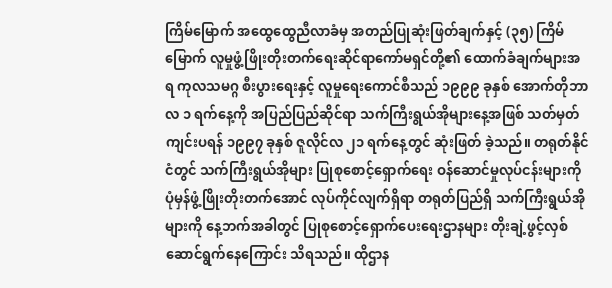ကြိမ်မြောက် အထွေထွေညီလာခံမှ အတည်ပြုဆုံးဖြတ်ချက်နှင့် (၃၅) ကြိမ်မြောက် လူမှုဖွံ့ဖြိုးတိုးတက်ရေးဆိုင်ရာကော်မရှင်တို့၏ ထောက်ခံချက်များအရ ကုလသမဂ္ဂ စီးပွားရေးနှင့် လူမှုရေးကောင်စီသည် ၁၉၉၉ ခုနှစ် အောက်တိုဘာလ ၁ ရက်နေ့ကို အပြည်ပြည်ဆိုင်ရာ သက်ကြီးရွယ်အိုများနေ့အဖြစ် သတ်မှတ်ကျင်းပရန် ၁၉၉၇ ခုနှစ် ဇူလိုင်လ ၂၁ ရက်နေ့တွင် ဆုံးဖြတ် ခဲ့သည်။ တရုတ်နိုင်ငံတွင် သက်ကြီးရွယ်အိုများ ပြုစုစောင့်ရှောက်ရေး ဝန်ဆောင်မှုလုပ်ငန်းများကို ပုံမှန်ဖွံ့ဖြိုးတိုးတက်အောင် လုပ်ကိုင်လျက်ရှိရာ တရုတ်ပြည်ရှိ သက်ကြီးရွယ်အိုများကို နေ့ဘက်အခါတွင် ပြုစုစောင့်ရှောက်ပေးရေးဌာနများ တိုးချဲ့ဖွင့်လှစ်ဆောင်ရွက်နေကြောင်း သိရသည်။ ထိုဌာန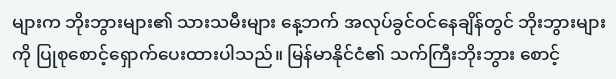များက ဘိုးဘွားများ၏ သားသမီးများ နေ့ဘက် အလုပ်ခွင်ဝင်နေချိန်တွင် ဘိုးဘွားများကို ပြုစုစောင့်ရှောက်ပေးထားပါသည်။ မြန်မာနိုင်ငံ၏ သက်ကြီးဘိုးဘွား စောင့်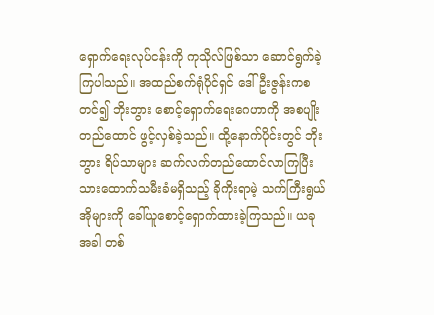ရှောက်ရေးလုပ်ငန်းကို ကုသိုလ်ဖြစ်သာ ဆောင်ရွက်ခဲ့ကြပါသည်။ အထည်စက်ရုံပိုင်ရှင် ဒေါ်ဦးဇွန်းကစတင်၍ ဘိုးဘွား စောင့်ရှောက်ရေးဂေဟာကို အစပျိုးတည်ထောင် ဖွင့်လှစ်ခဲ့သည်။ ထို့နောက်ပိုင်းတွင် ဘိုးဘွား ရိပ်သာများ ဆက်လက်တည်ထောင်လာကြပြီး သားထောက်သမီးခံမရှိသည့် ခိုကိုးရာမဲ့ သက်ကြီးရွယ်အိုများကို ခေါ်ယူစောင့်ရှောက်ထားခဲ့ကြသည်။ ယခုအခါ တစ်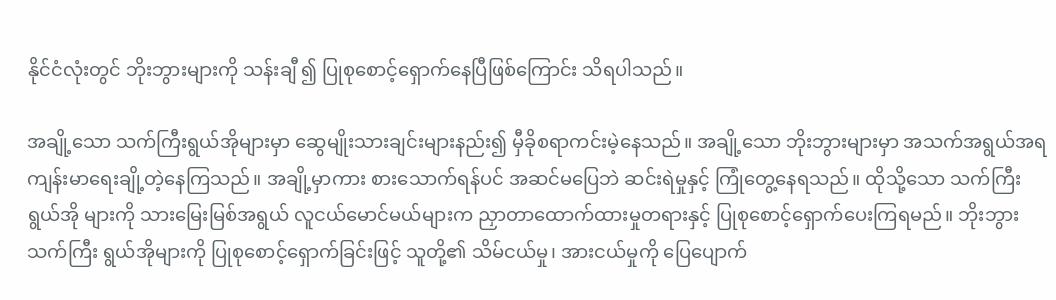နိုင်ငံလုံးတွင် ဘိုးဘွားများကို သန်းချီ ၍ ပြုစုစောင့်ရှောက်နေပြီဖြစ်ကြောင်း သိရပါသည်။

အချို့သော သက်ကြီးရွယ်အိုများမှာ ဆွေမျိုးသားချင်းများနည်း၍ မှီခိုစရာကင်းမဲ့နေသည်။ အချို့သော ဘိုးဘွားများမှာ အသက်အရွယ်အရ ကျန်းမာရေးချို့တဲ့နေကြသည်။ အချို့မှာကား စားသောက်ရန်ပင် အဆင်မပြေဘဲ ဆင်းရဲမှုနှင့် ကြုံတွေ့နေရသည်။ ထိုသို့သော သက်ကြီးရွယ်အို များကို သားမြေးမြစ်အရွယ် လူငယ်မောင်မယ်များက ညှာတာထောက်ထားမှုတရားနှင့် ပြုစုစောင့်ရှောက်ပေးကြရမည်။ ဘိုးဘွားသက်ကြီး ရွယ်အိုများကို ပြုစုစောင့်ရှောက်ခြင်းဖြင့် သူတို့၏ သိမ်ငယ်မှု၊ အားငယ်မှုကို ပြေပျောက်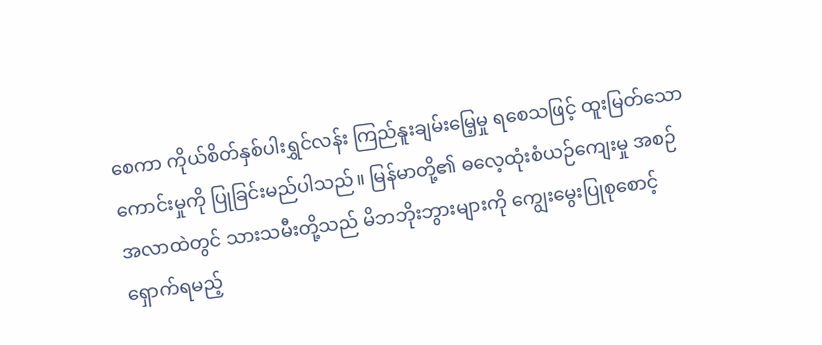စေကာ ကိုယ်စိတ်နှစ်ပါးရွှင်လန်း ကြည်နူးချမ်းမြေ့မှု ရစေသဖြင့် ထူးမြတ်သောကောင်းမှုကို ပြုခြင်းမည်ပါသည်။ မြန်မာတို့၏ ဓလေ့ထုံးစံယဉ်ကျေးမှု အစဉ်အလာထဲတွင် သားသမီးတို့သည် မိဘဘိုးဘွားများကို ကျွေးမွေးပြုစုစောင့်ရှောက်ရမည့်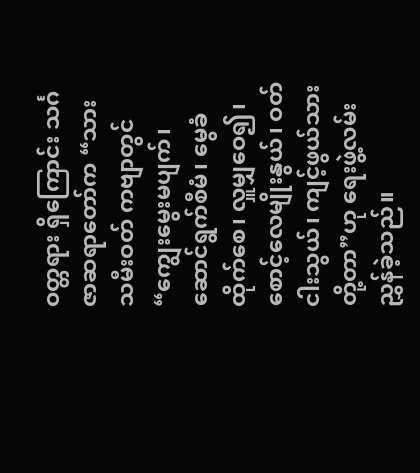ဝတ္တရား ရှိကြောင်း သင်္ဂဇာဆရာတော်က “သားသမီးဝတ် ကဗျာတွင်“ကျွေးမွေးမပျက်၊ ဆောင်ရွက်စီမံ၊ မွေခံ ထိုက်စေ၊ လှူမျှဝေ၍၊ စောင့်လေမျိုးနွယ်၊ ဝတ် ငါးသွယ်၊ ကျင့်ဖွယ်သားတို့တာ”ဟု ရေးဖွဲ့လမ်းညွှန်ခဲ့သည်။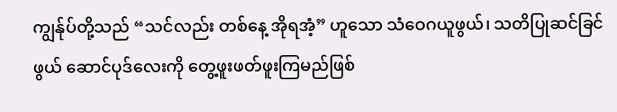ကျွန်ုပ်တို့သည် “သင်လည်း တစ်နေ့ အိုရအံ့” ဟူသော သံဝေဂယူဖွယ်၊ သတိပြုဆင်ခြင်ဖွယ် ဆောင်ပုဒ်လေးကို တွေ့ဖူးဖတ်ဖူးကြမည်ဖြစ်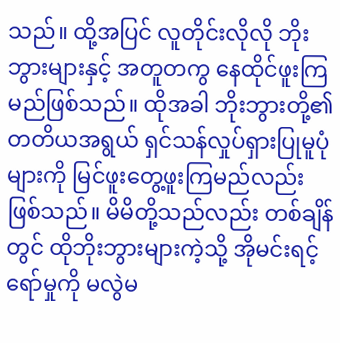သည်။ ထို့အပြင် လူတိုင်းလိုလို ဘိုးဘွားများနှင့် အတူတကွ နေထိုင်ဖူးကြမည်ဖြစ်သည်။ ထိုအခါ ဘိုးဘွားတို့၏ တတိယအရွယ် ရှင်သန်လှုပ်ရှားပြုမူပုံများကို မြင်ဖူးတွေ့ဖူးကြမည်လည်းဖြစ်သည်။ မိမိတို့သည်လည်း တစ်ချိန်တွင် ထိုဘိုးဘွားများကဲ့သို့ အိုမင်းရင့်ရော်မှုကို မလွဲမ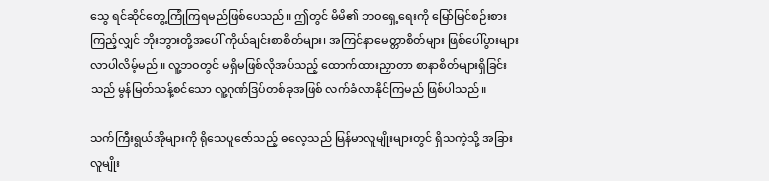သွေ ရင်ဆိုင်တွေ့ကြုံကြရမည်ဖြစ်ပေသည်။ ဤတွင် မိမိ၏ ဘဝရှေ့ရေးကို မြော်မြင်စဉ်းစားကြည့်လျှင် ဘိုးဘွားတို့အပေါ် ကိုယ်ချင်းစာစိတ်များ၊ အကြင်နာမေတ္တာစိတ်များ ဖြစ်ပေါ်ပွားများ လာပါလိမ့်မည်။ လူ့ဘဝတွင် မရှိမဖြစ်လိုအပ်သည့် ထောက်ထားညှာတာ စာနာစိတ်များရှိခြင်းသည် မွန်မြတ်သန့်စင်သော လူ့ဂုဏ်ဒြပ်တစ်ခုအဖြစ် လက်ခံလာနိုင်ကြမည် ဖြစ်ပါသည်။

သက်ကြီးရွယ်အိုများကို ရိုသေပူဇော်သည့် ဓလေ့သည် မြန်မာလူမျိုးများတွင် ရှိသကဲ့သို့ အခြား လူမျိုး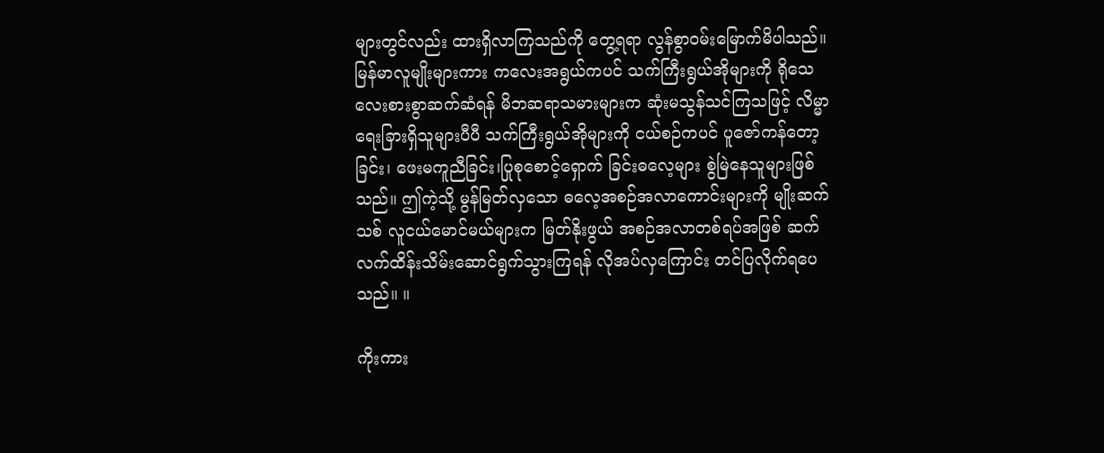များတွင်လည်း ထားရှိလာကြသည်ကို တွေ့ရရာ လွန်စွာဝမ်းမြောက်မိပါသည်။ မြန်မာလူမျိုးများကား ကလေးအရွယ်ကပင် သက်ကြီးရွယ်အိုများကို ရိုသေလေးစားစွာဆက်ဆံရန် မိဘဆရာသမားများက ဆုံးမသွန်သင်ကြသဖြင့် လိမ္မာရေးခြားရှိသူများပီပီ သက်ကြီးရွယ်အိုများကို ငယ်စဉ်ကပင် ပူဇော်ကန်တော့ခြင်း၊ ဖေးမကူညီခြင်း၊ပြုစုစောင့်ရှောက် ခြင်းဓလေ့များ စွဲမြဲနေသူများဖြစ်သည်။ ဤကဲ့သို့ မွန်မြတ်လှသော ဓလေ့အစဉ်အလာကောင်းများကို မျိုးဆက်သစ် လူငယ်မောင်မယ်များက မြတ်နိုးဖွယ် အစဉ်အလာတစ်ရပ်အဖြစ် ဆက်လက်ထိန်းသိမ်းဆောင်ရွက်သွားကြရန် လိုအပ်လှကြောင်း တင်ပြလိုက်ရပေသည်။ ။

ကိုးကား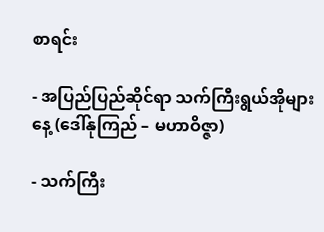စာရင်း

- အပြည်ပြည်ဆိုင်ရာ သက်ကြီးရွယ်အိုများနေ့ (ဒေါ်နုကြည် – မဟာဝိဇ္ဇာ)

- သက်ကြီး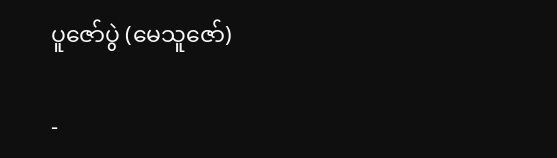ပူဇော်ပွဲ (မေသူဇော်)

-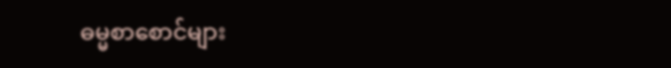ဓမ္မစာစောင်များ